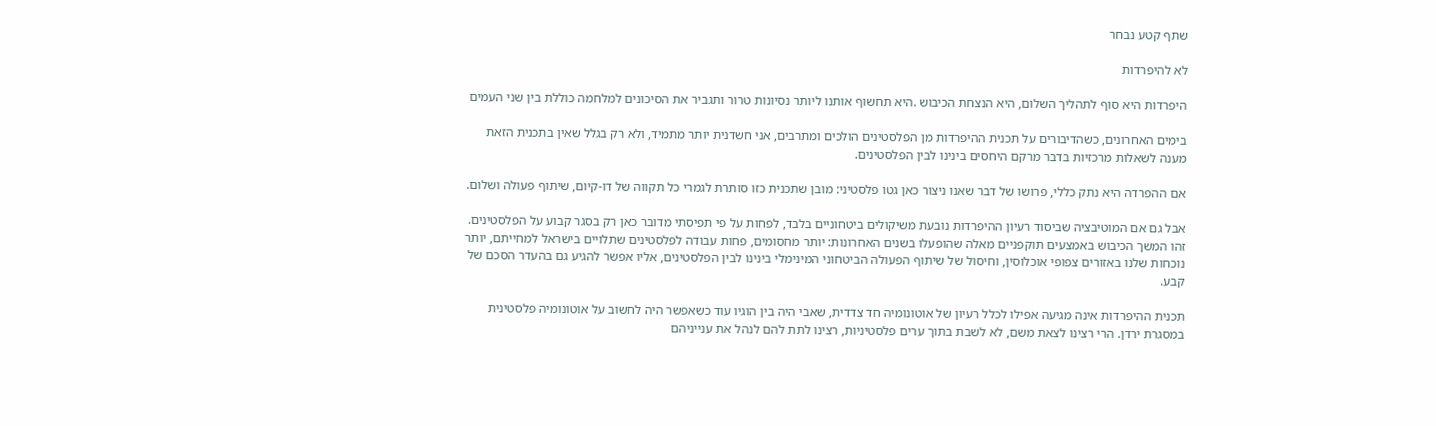שתף קטע נבחר

לא להיפרדות

היפרדות היא סוף לתהליך השלום, היא הנצחת הכיבוש .היא תחשוף אותנו ליותר נסיונות טרור ותגביר את הסיכונים למלחמה כוללת בין שני העמים

בימים האחרונים, כשהדיבורים על תכנית ההיפרדות מן הפלסטינים הולכים ומתרבים, אני חשדנית יותר מתמיד, ולא רק בגלל שאין בתכנית הזאת מענה לשאלות מרכזיות בדבר מרקם היחסים בינינו לבין הפלסטינים.

אם ההפרדה היא נתק כללי, פרושו של דבר שאנו ניצור כאן גטו פלסטיני: מובן שתכנית כזו סותרת לגמרי כל תקווה של דו-קיום, שיתוף פעולה ושלום.

אבל גם אם המוטיבציה שביסוד רעיון ההיפרדות נובעת משיקולים ביטחוניים בלבד, לפחות על פי תפיסתי מדובר כאן רק בסגר קבוע על הפלסטינים. זהו המשך הכיבוש באמצעים תוקפניים מאלה שהופעלו בשנים האחרונות: יותר מחסומים, פחות עבודה לפלסטינים שתלויים בישראל למחייתם, יותר נוכחות שלנו באזורים צפופי אוכלוסין, וחיסול של שיתוף הפעולה הביטחוני המינימלי בינינו לבין הפלסטינים, אליו אפשר להגיע גם בהעדר הסכם של קבע.

תכנית ההיפרדות אינה מגיעה אפילו לכלל רעיון של אוטונומיה חד צדדית, שאבי היה בין הוגיו עוד כשאפשר היה לחשוב על אוטונומיה פלסטינית במסגרת ירדן. הרי רצינו לצאת משם, לא לשבת בתוך ערים פלסטיניות, רצינו לתת להם לנהל את ענייניהם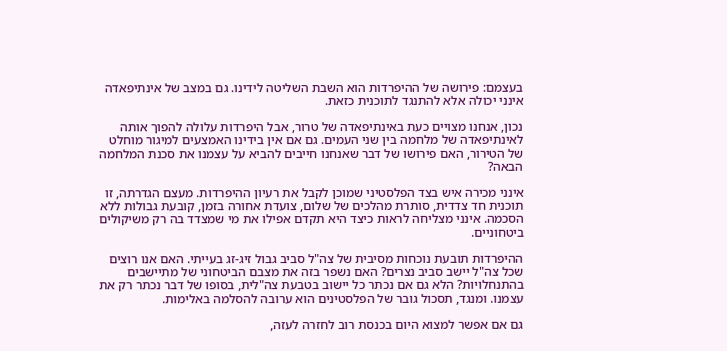בעצמם: פירושה של ההיפרדות הוא השבת השליטה לידינו. גם במצב של אינתיפאדה אינני יכולה אלא להתנגד לתוכנית כזאת.

נכון, אנחנו מצויים כעת באינתיפאדה של טרור, אבל היפרדות עלולה להפוך אותה לאינתיפאדה של מלחמה בין שני העמים. גם אם אין בידינו האמצעים למיגור מוחלט של הטירור, האם פירושו של דבר שאנחנו חייבים להביא על עצמנו את סכנת המלחמה הבאה?

אינני מכירה איש בצד הפלסטיני שמוכן לקבל את רעיון ההיפרדות. מעצם הגדרתה, זו תוכנית חד צדדית, סותרת מהלכים של שלום, צועדת אחורה בזמן, קובעת גבולות ללא הסכמה. אינני מצליחה לראות כיצד היא תקדם אפילו את מי שמצדד בה רק משיקולים ביטחוניים.

ההיפרדות תובעת נוכחות מסיבית של צה"ל סביב גבול זיג-זג בעייתי. האם אנו רוצים שכל צה"ל יישב סביב נצרים? האם נשפר בזה את מצבם הביטחוני של מתיישבים בהתנחלויות? הלא גם אם נכתר כל יישוב בטבעת צה"לית, בסופו של דבר נכתר רק את עצמנו. ומנגד, תסכול גובר של הפלסטינים הוא ערובה להסלמה באלימות.

גם אם אפשר למצוא היום בכנסת רוב לחזרה לעזה,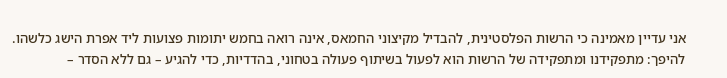אני עדיין מאמינה כי הרשות הפלסטינית, להבדיל מקיצוני החמאס, אינה רואה בחמש יתומות פצועות ליד אפרת הישג כלשהו. להיפך: מתפקידנו ומתפקידה של הרשות הוא לפעול בשיתוף פעולה בטחוני, בהדדיות, כדי להגיע – גם ללא הסדר –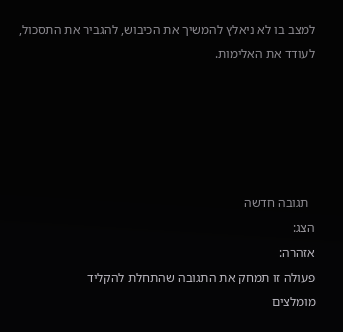למצב בו לא ניאלץ להמשיך את הכיבוש, להגביר את התסכול, לעודד את האלימות.





  תגובה חדשה
הצג:
אזהרה:
פעולה זו תמחק את התגובה שהתחלת להקליד
מומלצים